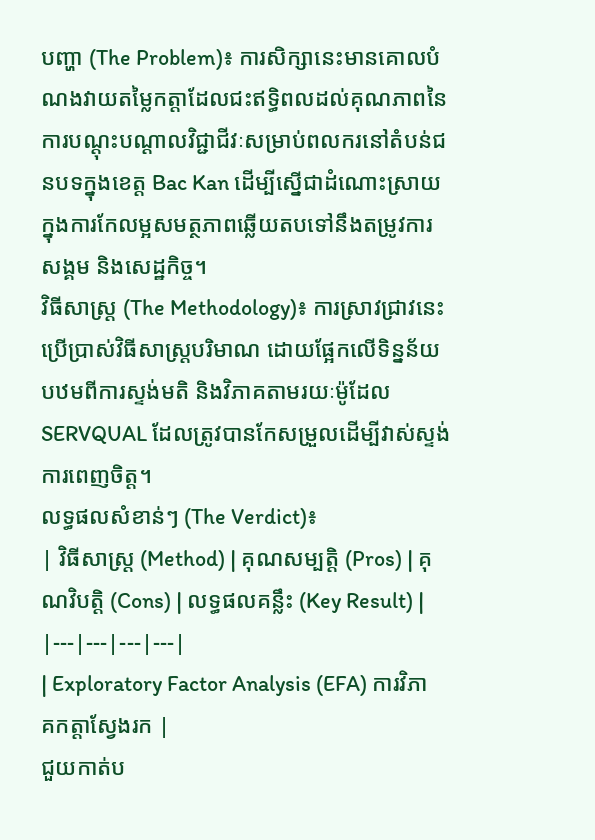បញ្ហា (The Problem)៖ ការសិក្សានេះមានគោលបំណងវាយតម្លៃកត្តាដែលជះឥទ្ធិពលដល់គុណភាពនៃការបណ្តុះបណ្តាលវិជ្ជាជីវៈសម្រាប់ពលករនៅតំបន់ជនបទក្នុងខេត្ត Bac Kan ដើម្បីស្នើជាដំណោះស្រាយក្នុងការកែលម្អសមត្ថភាពឆ្លើយតបទៅនឹងតម្រូវការសង្គម និងសេដ្ឋកិច្ច។
វិធីសាស្ត្រ (The Methodology)៖ ការស្រាវជ្រាវនេះប្រើប្រាស់វិធីសាស្ត្របរិមាណ ដោយផ្អែកលើទិន្នន័យបឋមពីការស្ទង់មតិ និងវិភាគតាមរយៈម៉ូដែល SERVQUAL ដែលត្រូវបានកែសម្រួលដើម្បីវាស់ស្ទង់ការពេញចិត្ត។
លទ្ធផលសំខាន់ៗ (The Verdict)៖
| វិធីសាស្ត្រ (Method) | គុណសម្បត្តិ (Pros) | គុណវិបត្តិ (Cons) | លទ្ធផលគន្លឹះ (Key Result) |
|---|---|---|---|
| Exploratory Factor Analysis (EFA) ការវិភាគកត្តាស្វែងរក |
ជួយកាត់ប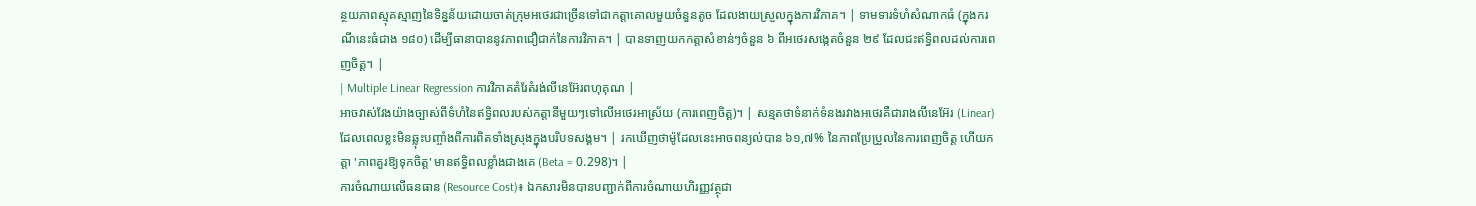ន្ថយភាពស្មុគស្មាញនៃទិន្នន័យដោយចាត់ក្រុមអថេរជាច្រើនទៅជាកត្តាគោលមួយចំនួនតូច ដែលងាយស្រួលក្នុងការវិភាគ។ | ទាមទារទំហំសំណាកធំ (ក្នុងករណីនេះធំជាង ១៨០) ដើម្បីធានាបាននូវភាពជឿជាក់នៃការវិភាគ។ | បានទាញយកកត្តាសំខាន់ៗចំនួន ៦ ពីអថេរសង្កេតចំនួន ២៩ ដែលជះឥទ្ធិពលដល់ការពេញចិត្ត។ |
| Multiple Linear Regression ការវិភាគតំរែតំរង់លីនេអ៊ែរពហុគុណ |
អាចវាស់វែងយ៉ាងច្បាស់ពីទំហំនៃឥទ្ធិពលរបស់កត្តានីមួយៗទៅលើអថេរអាស្រ័យ (ការពេញចិត្ត)។ | សន្មតថាទំនាក់ទំនងរវាងអថេរគឺជារាងលីនេអ៊ែរ (Linear) ដែលពេលខ្លះមិនឆ្លុះបញ្ចាំងពីការពិតទាំងស្រុងក្នុងបរិបទសង្គម។ | រកឃើញថាម៉ូដែលនេះអាចពន្យល់បាន ៦១,៧% នៃភាពប្រែប្រួលនៃការពេញចិត្ត ហើយកត្តា 'ភាពគួរឱ្យទុកចិត្ត' មានឥទ្ធិពលខ្លាំងជាងគេ (Beta = 0.298)។ |
ការចំណាយលើធនធាន (Resource Cost)៖ ឯកសារមិនបានបញ្ជាក់ពីការចំណាយហិរញ្ញវត្ថុជា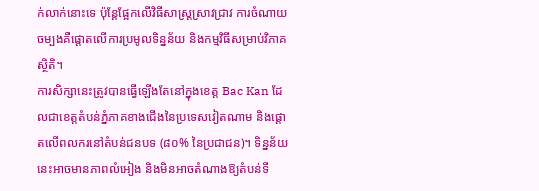ក់លាក់នោះទេ ប៉ុន្តែផ្អែកលើវិធីសាស្ត្រស្រាវជ្រាវ ការចំណាយចម្បងគឺផ្តោតលើការប្រមូលទិន្នន័យ និងកម្មវិធីសម្រាប់វិភាគស្ថិតិ។
ការសិក្សានេះត្រូវបានធ្វើឡើងតែនៅក្នុងខេត្ត Bac Kan ដែលជាខេត្តតំបន់ភ្នំភាគខាងជើងនៃប្រទេសវៀតណាម និងផ្តោតលើពលករនៅតំបន់ជនបទ (៨០% នៃប្រជាជន)។ ទិន្នន័យនេះអាចមានភាពលំអៀង និងមិនអាចតំណាងឱ្យតំបន់ទី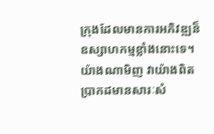ក្រុងដែលមានការអភិវឌ្ឍន៏ឧស្សាហកម្មខ្លាំងនោះទេ។ យ៉ាងណាមិញ វាយ៉ាងពិតប្រាកដមានសារៈសំ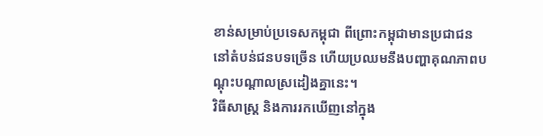ខាន់សម្រាប់ប្រទេសកម្ពុជា ពីព្រោះកម្ពុជាមានប្រជាជននៅតំបន់ជនបទច្រើន ហើយប្រឈមនឹងបញ្ហាគុណភាពបណ្តុះបណ្តាលស្រដៀងគ្នានេះ។
វិធីសាស្ត្រ និងការរកឃើញនៅក្នុង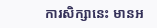ការសិក្សានេះ មានអ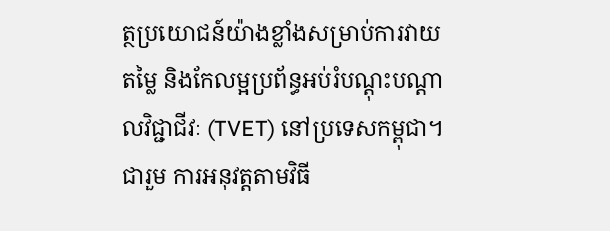ត្ថប្រយោជន៍យ៉ាងខ្លាំងសម្រាប់ការវាយតម្លៃ និងកែលម្អប្រព័ន្ធអប់រំបណ្តុះបណ្តាលវិជ្ជាជីវៈ (TVET) នៅប្រទេសកម្ពុជា។
ជារួម ការអនុវត្តតាមវិធី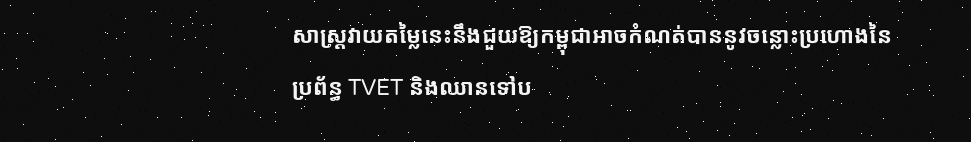សាស្ត្រវាយតម្លៃនេះនឹងជួយឱ្យកម្ពុជាអាចកំណត់បាននូវចន្លោះប្រហោងនៃប្រព័ន្ធ TVET និងឈានទៅប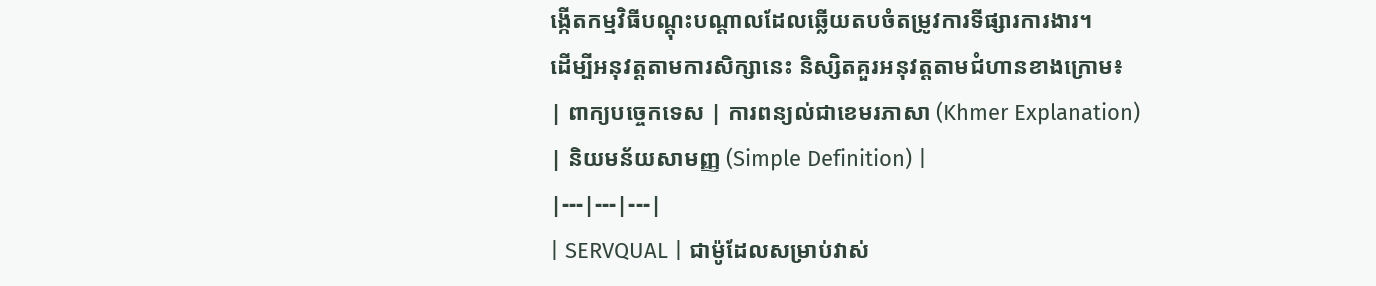ង្កើតកម្មវិធីបណ្តុះបណ្តាលដែលឆ្លើយតបចំតម្រូវការទីផ្សារការងារ។
ដើម្បីអនុវត្តតាមការសិក្សានេះ និស្សិតគួរអនុវត្តតាមជំហានខាងក្រោម៖
| ពាក្យបច្ចេកទេស | ការពន្យល់ជាខេមរភាសា (Khmer Explanation) | និយមន័យសាមញ្ញ (Simple Definition) |
|---|---|---|
| SERVQUAL | ជាម៉ូដែលសម្រាប់វាស់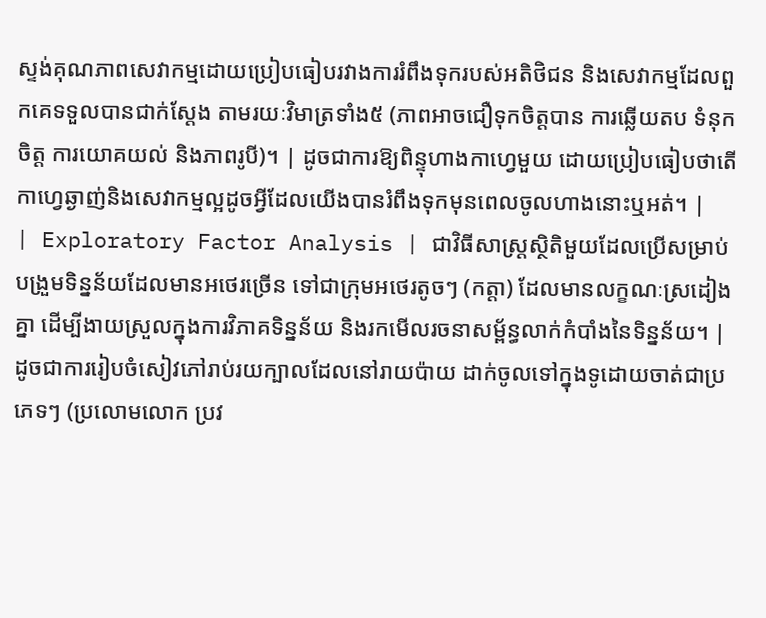ស្ទង់គុណភាពសេវាកម្មដោយប្រៀបធៀបរវាងការរំពឹងទុករបស់អតិថិជន និងសេវាកម្មដែលពួកគេទទួលបានជាក់ស្តែង តាមរយៈវិមាត្រទាំង៥ (ភាពអាចជឿទុកចិត្តបាន ការឆ្លើយតប ទំនុកចិត្ត ការយោគយល់ និងភាពរូបី)។ | ដូចជាការឱ្យពិន្ទុហាងកាហ្វេមួយ ដោយប្រៀបធៀបថាតើកាហ្វេឆ្ងាញ់និងសេវាកម្មល្អដូចអ្វីដែលយើងបានរំពឹងទុកមុនពេលចូលហាងនោះឬអត់។ |
| Exploratory Factor Analysis | ជាវិធីសាស្ត្រស្ថិតិមួយដែលប្រើសម្រាប់បង្រួមទិន្នន័យដែលមានអថេរច្រើន ទៅជាក្រុមអថេរតូចៗ (កត្តា) ដែលមានលក្ខណៈស្រដៀងគ្នា ដើម្បីងាយស្រួលក្នុងការវិភាគទិន្នន័យ និងរកមើលរចនាសម្ព័ន្ធលាក់កំបាំងនៃទិន្នន័យ។ | ដូចជាការរៀបចំសៀវភៅរាប់រយក្បាលដែលនៅរាយប៉ាយ ដាក់ចូលទៅក្នុងទូដោយចាត់ជាប្រភេទៗ (ប្រលោមលោក ប្រវ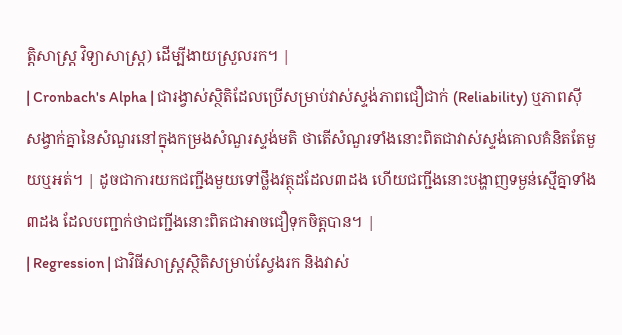ត្តិសាស្ត្រ វិទ្យាសាស្ត្រ) ដើម្បីងាយស្រួលរក។ |
| Cronbach's Alpha | ជារង្វាស់ស្ថិតិដែលប្រើសម្រាប់វាស់ស្ទង់ភាពជឿជាក់ (Reliability) ឬភាពស៊ីសង្វាក់គ្នានៃសំណួរនៅក្នុងកម្រងសំណួរស្ទង់មតិ ថាតើសំណួរទាំងនោះពិតជាវាស់ស្ទង់គោលគំនិតតែមួយឬអត់។ | ដូចជាការយកជញ្ជីងមួយទៅថ្លឹងវត្ថុដដែល៣ដង ហើយជញ្ជីងនោះបង្ហាញទម្ងន់ស្មើគ្នាទាំង៣ដង ដែលបញ្ជាក់ថាជញ្ជីងនោះពិតជាអាចជឿទុកចិត្តបាន។ |
| Regression | ជាវិធីសាស្ត្រស្ថិតិសម្រាប់ស្វែងរក និងវាស់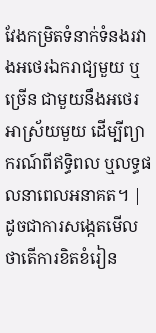វែងកម្រិតទំនាក់ទំនងរវាងអថេរឯករាជ្យមួយ ឬច្រើន ជាមួយនឹងអថេរអាស្រ័យមួយ ដើម្បីព្យាករណ៍ពីឥទ្ធិពល ឬលទ្ធផលនាពេលអនាគត។ | ដូចជាការសង្កេតមើលថាតើការខិតខំរៀន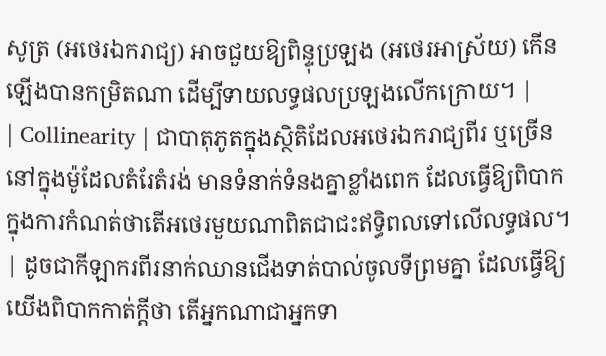សូត្រ (អថេរឯករាជ្យ) អាចជួយឱ្យពិន្ទុប្រឡង (អថេរអាស្រ័យ) កើនឡើងបានកម្រិតណា ដើម្បីទាយលទ្ធផលប្រឡងលើកក្រោយ។ |
| Collinearity | ជាបាតុភូតក្នុងស្ថិតិដែលអថេរឯករាជ្យពីរ ឬច្រើននៅក្នុងម៉ូដែលតំរែតំរង់ មានទំនាក់ទំនងគ្នាខ្លាំងពេក ដែលធ្វើឱ្យពិបាកក្នុងការកំណត់ថាតើអថេរមួយណាពិតជាជះឥទ្ធិពលទៅលើលទ្ធផល។ | ដូចជាកីឡាករពីរនាក់ឈានជើងទាត់បាល់ចូលទីព្រមគ្នា ដែលធ្វើឱ្យយើងពិបាកកាត់ក្តីថា តើអ្នកណាជាអ្នកទា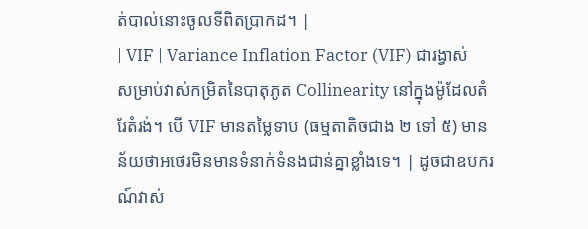ត់បាល់នោះចូលទីពិតប្រាកដ។ |
| VIF | Variance Inflation Factor (VIF) ជារង្វាស់សម្រាប់វាស់កម្រិតនៃបាតុភូត Collinearity នៅក្នុងម៉ូដែលតំរែតំរង់។ បើ VIF មានតម្លៃទាប (ធម្មតាតិចជាង ២ ទៅ ៥) មានន័យថាអថេរមិនមានទំនាក់ទំនងជាន់គ្នាខ្លាំងទេ។ | ដូចជាឧបករណ៍វាស់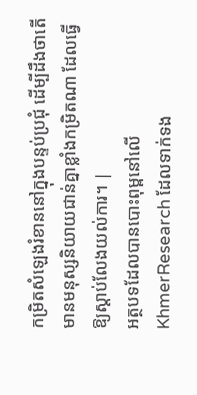កម្រិតសំឡេងរំខាននៅក្នុងបន្ទប់ប្រជុំ ដើម្បីដឹងថាតើមានមនុស្សនិយាយជាន់គ្នាខ្លាំងកម្រិតណា ដែលធ្វើឱ្យស្តាប់លែងយល់ការ។ |
អត្ថបទដែលបានបោះពុម្ពនៅលើ KhmerResearch ដែលទាក់ទង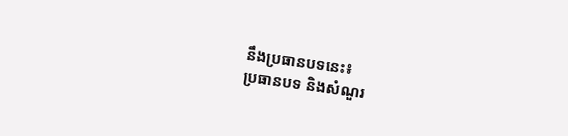នឹងប្រធានបទនេះ៖
ប្រធានបទ និងសំណួរ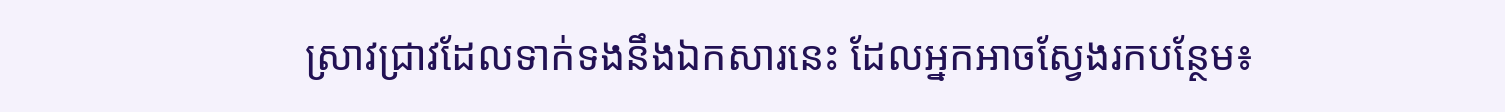ស្រាវជ្រាវដែលទាក់ទងនឹងឯកសារនេះ ដែលអ្នកអាចស្វែងរកបន្ថែម៖